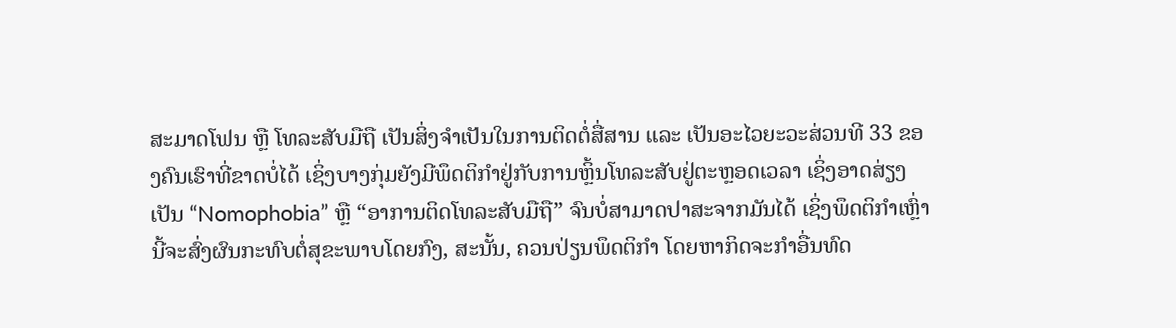ສະມາດໂຟນ ຫຼື ໂທລະສັບມືຖື ເປັນສິ່ງຈຳເປັນໃນການຕິດຕໍ່ສື່ສານ ແລະ ເປັນອະໄວຍະວະສ່ວນທີ 33 ຂອງຄົນເຮົາທີ່ຂາດບໍ່ໄດ້ ເຊິ່ງບາງກຸ່ມຍັງມີພຶດຕິກຳຢູ່ກັບການຫຼິ້ນໂທລະສັບຢູ່ຕະຫຼອດເວລາ ເຊິ່ງອາດສ່ຽງເປັນ “Nomophobia” ຫຼື “ອາການຕິດໂທລະສັບມືຖື” ຈົນບໍ່ສາມາດປາສະຈາກມັນໄດ້ ເຊິ່ງພຶດຕິກຳເຫຼົ່ານີ້ຈະສົ່ງຜົນກະທົບຕໍ່ສຸຂະພາບໂດຍກົງ, ສະນັ້ນ, ຄວນປ່ຽນພຶດຕິກຳ ໂດຍຫາກິດຈະກຳອື່ນທົດ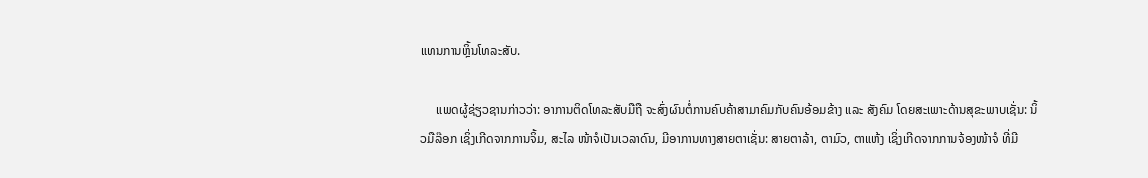ແທນການຫຼິ້ນໂທລະສັບ.

     ແພດຜູ້ຊ່ຽວຊານກ່າວວ່າ: ອາການຕິດໂທລະສັບມືຖື ຈະສົ່ງຜົນຕໍ່ການຄົບຄ້າສາມາຄົມກັບຄົນອ້ອມຂ້າງ ແລະ ສັງຄົມ ໂດຍສະເພາະດ້ານສຸຂະພາບເຊັ່ນ: ນິ້ວມືລ໊ອກ ເຊິ່ງເກີດຈາກການຈິ້ມ, ສະໄລ ໜ້າຈໍເປັນເວລາດົນ, ມີອາການທາງສາຍຕາເຊັ່ນ: ສາຍຕາລ້າ, ຕາມົວ, ຕາແຫ້ງ ເຊິ່ງເກີດຈາກການຈ້ອງໜ້າຈໍ ທີ່ມີ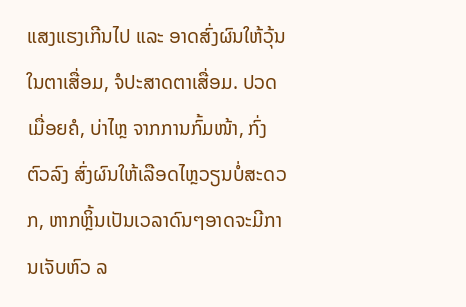ແສງແຮງເກີນໄປ ແລະ ອາດສົ່ງຜົນໃຫ້ວຸ້ນໃນຕາເສື່ອມ, ຈໍປະສາດຕາເສື່ອມ. ປວດເມື່ອຍຄໍ, ບ່າໄຫຼ ຈາກການກົ້ມໜ້າ, ກົ່ງຕົວລົງ ສົ່ງຜົນໃຫ້ເລືອດໄຫຼວຽນບໍ່ສະດວກ, ຫາກຫຼິ້ນເປັນເວລາດົນໆອາດຈະມີການເຈັບຫົວ ລ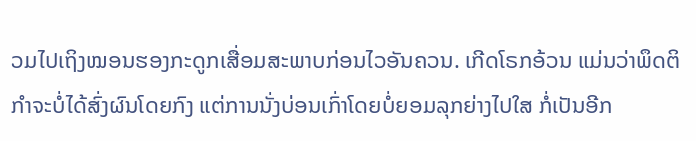ວມໄປເຖິງໝອນຮອງກະດູກເສື່ອມສະພາບກ່ອນໄວອັນຄວນ. ເກີດໂຣກອ້ວນ ແມ່ນວ່າພຶດຕິກຳຈະບໍ່ໄດ້ສົ່ງຜົນໂດຍກົງ ແຕ່ການນັ່ງບ່ອນເກົ່າໂດຍບໍ່ຍອມລຸກຍ່າງໄປໃສ ກໍ່ເປັນອີກ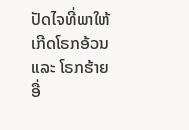ປັດໄຈທີ່ພາໃຫ້ເກີດໂຣກອ້ວນ ແລະ ໂຣກຮ້າຍອື່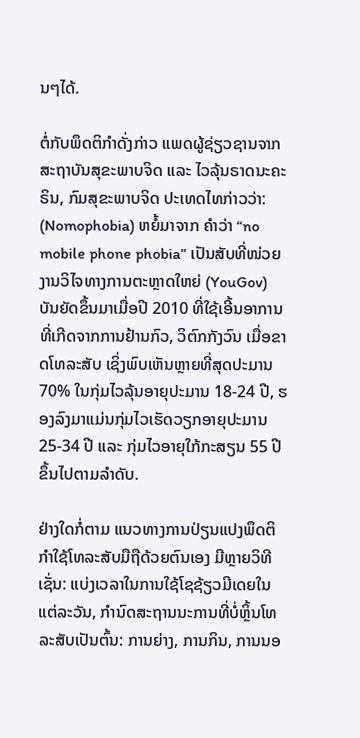ນໆໄດ້.

ຕໍ່ກັບພຶດຕິກຳດັ່ງກ່າວ ແພດຜູ້ຊ່ຽວຊານຈາກສະຖາບັນສຸຂະພາບຈິດ ແລະ ໄວລຸ້ນຣາດນະຄະຣິນ, ກົມສຸຂະພາບຈິດ ປະເທດໄທກ່າວວ່າ: (Nomophobia) ຫຍໍ້ມາຈາກ ຄໍາວ່າ “no mobile phone phobia” ເປັນສັບທີ່ໜ່ວຍງານວິໄຈທາງການຕະຫຼາດໃຫຍ່ (YouGov) ບັນຍັດຂຶ້ນມາເມື່ອປີ 2010 ທີ່ໃຊ້ເອີ້ນອາການທີ່ເກີດຈາກການຢ້ານກົວ, ວິຕົກກັງວົນ ເມື່ອຂາດໂທລະສັບ ເຊິ່ງພົບເຫັນຫຼາຍທີ່ສຸດປະມານ 70% ໃນກຸ່ມໄວລຸ້ນອາຍຸປະມານ 18-24 ປີ, ຮອງລົງມາແມ່ນກຸ່ມໄວເຮັດວຽກອາຍຸປະມານ 25-34 ປີ ແລະ ກຸ່ມໄວອາຍຸໃກ້ກະສຽນ 55 ປີ ຂຶ້ນໄປຕາມລຳດັບ.

ຢ່າງໃດກໍ່ຕາມ ແນວທາງການປ່ຽນແປງພຶດຕິກຳໃຊ້ໂທລະສັບມືຖືດ້ວຍຕົນເອງ ມີຫຼາຍວິທີເຊັ່ນ: ແບ່ງເວລາໃນການໃຊ້ໂຊຊ້ຽວມີເດຍໃນແຕ່ລະວັນ, ກໍານົດສະຖານນະການທີ່ບໍ່ຫຼິ້ນໂທລະສັບເປັນຕົ້ນ: ການຍ່າງ, ການກິນ, ການນອ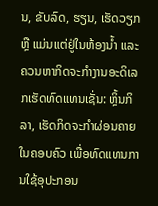ນ, ຂັບລົດ, ຮຽນ, ເຮັດວຽກ ຫຼື ແມ່ນແຕ່ຢູ່ໃນຫ້ອງນໍ້າ ແລະ ຄວນຫາກິດຈະກຳງານອະດິເລກເຮັດທົດແທນເຊັ່ນ: ຫຼິ້ນກິລາ, ເຮັດກິດຈະກຳຜ່ອນຄາຍໃນຄອບຄົວ ເພື່ອທົດແທນການໃຊ້ອຸປະກອນ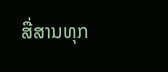ສື່ສານທຸກ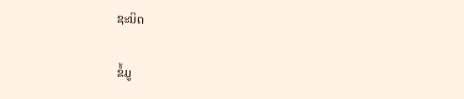ຊະນິດ

ຂໍ້ມູ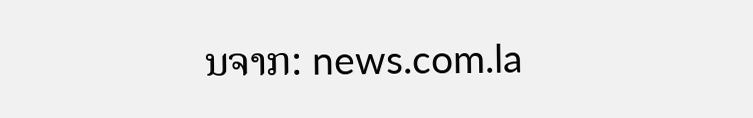ນຈາກ: news.com.la